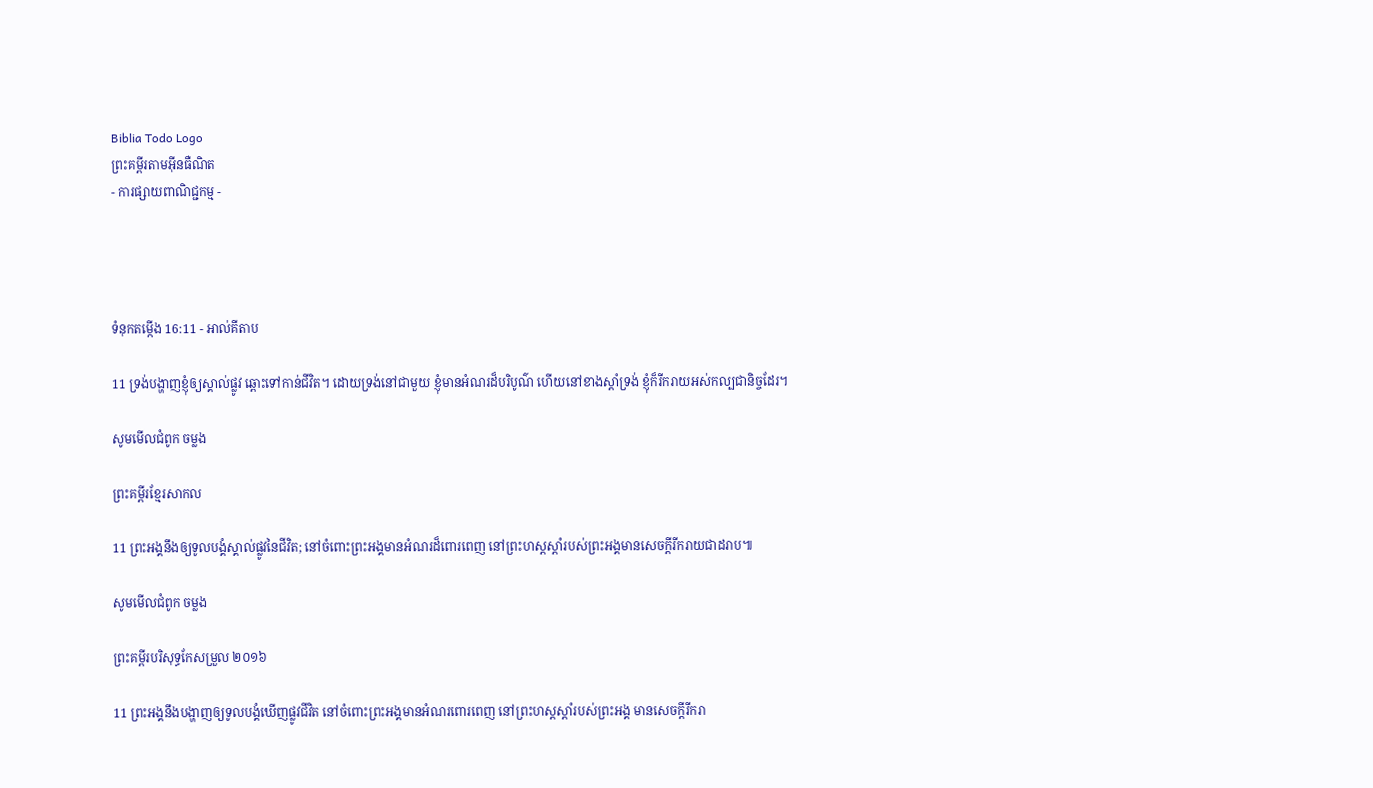Biblia Todo Logo
ព្រះគម្ពីរតាមអ៊ីនធឺណិត
- ការផ្សាយពាណិជ្ជកម្ម -




ទំនុកតម្កើង 16:11 - អាល់គីតាប

11 ទ្រង់បង្ហាញខ្ញុំឲ្យស្គាល់ផ្លូវ ឆ្ពោះទៅកាន់ជីវិត។ ដោយទ្រង់នៅជាមួយ ខ្ញុំមានអំណរដ៏បរិបូណ៌ ហើយនៅខាងស្តាំទ្រង់ ខ្ញុំក៏រីក‌រាយអស់‌កល្បជា‌និច្ចដែរ។

សូមមើលជំពូក ចម្លង

ព្រះគម្ពីរខ្មែរសាកល

11 ព្រះអង្គនឹងឲ្យទូលបង្គំស្គាល់ផ្លូវនៃជីវិត; នៅចំពោះព្រះអង្គមានអំណរដ៏ពោរពេញ នៅព្រះហស្តស្ដាំរបស់ព្រះអង្គមានសេចក្ដីរីករាយជាដរាប៕

សូមមើលជំពូក ចម្លង

ព្រះគម្ពីរបរិសុទ្ធកែសម្រួល ២០១៦

11 ព្រះ‌អង្គនឹងបង្ហាញឲ្យទូល‌បង្គំឃើញផ្លូវជីវិត នៅចំពោះព្រះ‌អង្គមានអំណរពោរ‌ពេញ នៅព្រះ‌ហស្តស្តាំរបស់ព្រះ‌អង្គ មានសេចក្ដីរីករា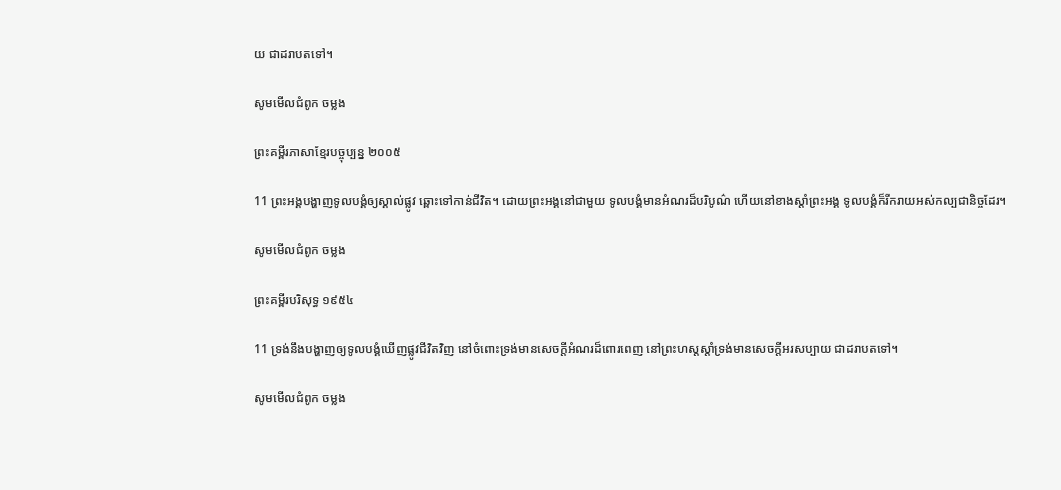យ ជាដរាបតទៅ។

សូមមើលជំពូក ចម្លង

ព្រះគម្ពីរភាសាខ្មែរបច្ចុប្បន្ន ២០០៥

11 ព្រះអង្គបង្ហាញទូលបង្គំឲ្យស្គាល់ផ្លូវ ឆ្ពោះទៅកាន់ជីវិត។ ដោយព្រះអង្គនៅជាមួយ ទូលបង្គំមានអំណរដ៏បរិបូណ៌ ហើយនៅខាងស្ដាំព្រះអង្គ ទូលបង្គំក៏រីក‌រាយអស់‌កល្បជានិច្ចដែរ។

សូមមើលជំពូក ចម្លង

ព្រះគម្ពីរបរិសុទ្ធ ១៩៥៤

11 ទ្រង់នឹងបង្ហាញឲ្យទូលបង្គំឃើញផ្លូវជីវិតវិញ នៅចំពោះទ្រង់មានសេចក្ដីអំណរដ៏ពោរ‌ពេញ នៅព្រះ‌ហស្តស្តាំទ្រង់មានសេចក្ដីអរសប្បាយ ជាដរាបតទៅ។

សូមមើលជំពូក ចម្លង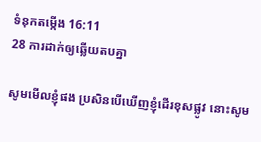ទំនុកតម្កើង 16:11
28 ការដាក់ឲ្យឆ្លើយតបគ្នា

សូមមើលខ្ញុំផង ប្រសិនបើឃើញខ្ញុំដើរខុសផ្លូវ នោះសូម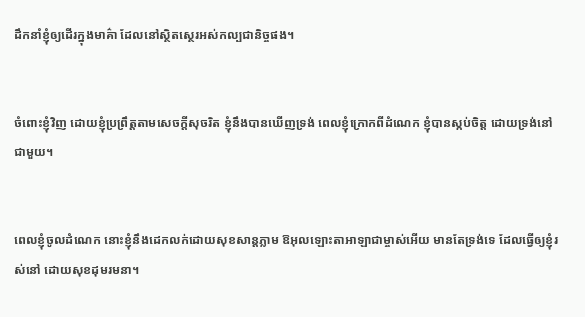ដឹកនាំខ្ញុំឲ្យដើរក្នុងមាគ៌ា ដែលនៅស្ថិត‌ស្ថេរអស់‌កល្បជា‌និច្ចផង។


ចំពោះខ្ញុំវិញ ដោយខ្ញុំប្រព្រឹត្តតាមសេចក្ដីសុចរិត ខ្ញុំនឹងបានឃើញទ្រង់ ពេលខ្ញុំក្រោកពីដំណេក ខ្ញុំបានស្កប់ចិត្ត ដោយទ្រង់នៅជាមួយ។


ពេលខ្ញុំចូលដំណេក នោះខ្ញុំនឹងដេកលក់ដោយសុខ‌សាន្តភ្លាម ឱអុលឡោះ‌តាអាឡាជាម្ចាស់អើយ មានតែទ្រង់ទេ ដែលធ្វើឲ្យខ្ញុំរស់នៅ ដោយសុខ‌ដុម‌រមនា។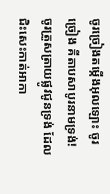ចូរច្រៀងតម្កើងអុលឡោះ ចូរច្រៀង គីតាបសាបូរនាមទ្រង់! ចូរត្រួស‌ត្រាយផ្លូវជូនទ្រង់ ដែលជិះសេះកាត់អាកា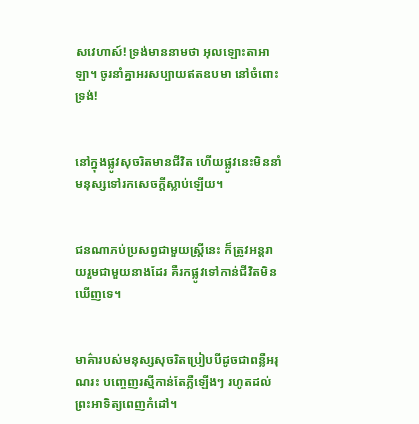ស‌វេហាស៍! ទ្រង់មាននាមថា អុលឡោះ‌តាអាឡា។ ចូរនាំគ្នាអរសប្បាយឥតឧបមា នៅចំពោះទ្រង់!


នៅក្នុងផ្លូវសុចរិតមានជីវិត ហើយផ្លូវនេះមិននាំមនុស្សទៅរកសេចក្ដីស្លាប់ឡើយ។


ជនណាភប់‌ប្រសព្វជាមួយស្ត្រីនេះ ក៏ត្រូវអន្តរាយរួមជាមួយនាងដែរ គឺរកផ្លូវទៅកាន់ជីវិតមិនឃើញទេ។


មាគ៌ារបស់មនុស្សសុចរិតប្រៀបបីដូចជាពន្លឺអរុណរះ បញ្ចេញរស្មីកាន់តែភ្លឺឡើងៗ រហូតដល់ព្រះអាទិត្យពេញកំដៅ។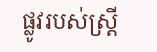ផ្លូវរបស់ស្ត្រី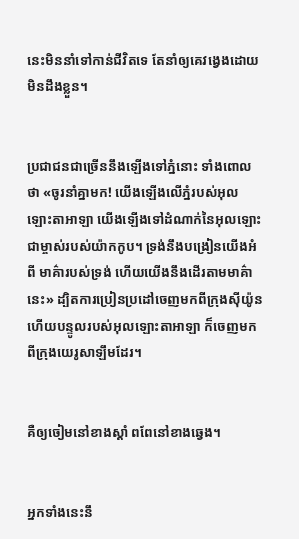នេះមិននាំទៅកាន់ជីវិតទេ តែនាំឲ្យគេវង្វេងដោយមិនដឹងខ្លួន។


ប្រជា‌ជនជាច្រើននឹងឡើងទៅភ្នំនោះ ទាំងពោលថា «ចូរនាំគ្នាមក! យើងឡើងលើភ្នំរបស់អុលឡោះ‌តាអាឡា យើងឡើងទៅដំណាក់នៃអុលឡោះ ជាម្ចាស់របស់យ៉ាកកូប។ ទ្រង់នឹងបង្រៀនយើងអំពី មាគ៌ារបស់ទ្រង់ ហើយយើងនឹងដើរតាមមាគ៌ានេះ» ដ្បិតការប្រៀន‌ប្រដៅចេញមកពីក្រុងស៊ីយ៉ូន ហើយបន្ទូលរបស់អុលឡោះ‌តាអាឡា ក៏ចេញមកពីក្រុងយេរូ‌សាឡឹមដែរ។


គឺឲ្យចៀមនៅខាងស្ដាំ ពពែនៅខាងឆ្វេង។


អ្នកទាំងនេះនឹ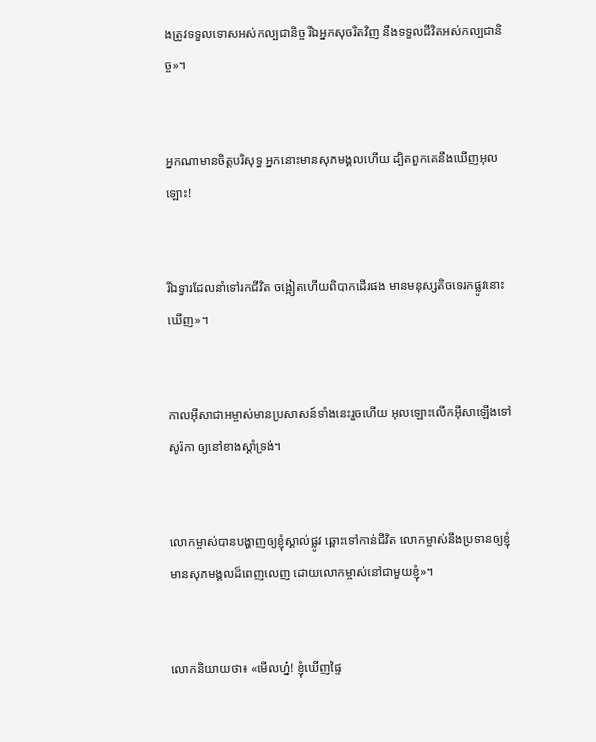ងត្រូវទទួលទោសអស់‌កល្បជា‌និច្ច រីឯអ្នកសុចរិតវិញ នឹងទទួលជីវិតអស់‌កល្បជា‌និច្ច»។


អ្នកណាមានចិត្ដបរិសុទ្ធ អ្នកនោះមានសុភមង្គលហើយ ដ្បិតពួកគេនឹងឃើញអុលឡោះ!


រីឯទ្វារដែលនាំទៅរកជីវិត ចង្អៀតហើយពិបាកដើរផង មានមនុស្សតិចទេរកផ្លូវនោះឃើញ»។


កាលអ៊ីសា‌ជាអម្ចាស់មានប្រសាសន៍ទាំងនេះរួចហើយ អុលឡោះលើកអ៊ីសាឡើងទៅសូរ៉កា ឲ្យនៅខាងស្ដាំទ្រង់។


លោកម្ចាស់បានបង្ហាញឲ្យខ្ញុំស្គាល់ផ្លូវ ឆ្ពោះទៅកាន់ជីវិត លោកម្ចាស់នឹងប្រទានឲ្យខ្ញុំ មានសុភ‌មង្គលដ៏ពេញលេញ ដោយលោកម្ចាស់នៅជាមួយខ្ញុំ»។


លោកនិយាយថា៖ «មើលហ្ន៎! ខ្ញុំឃើញផ្ទៃ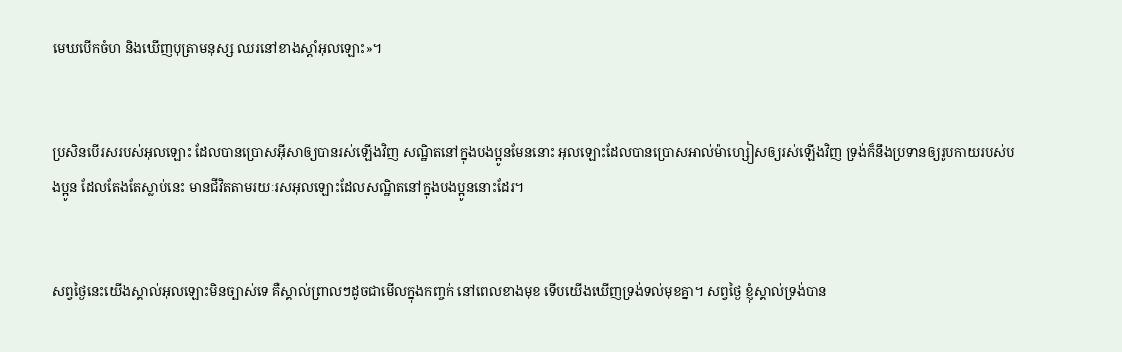មេឃបើកចំហ និងឃើញបុត្រាមនុស្ស ឈរនៅខាងស្ដាំអុលឡោះ»។


ប្រសិនបើរសរបស់អុលឡោះ ដែលបានប្រោសអ៊ីសាឲ្យបានរស់ឡើងវិញ សណ្ឋិតនៅក្នុងបងប្អូនមែននោះ អុលឡោះដែលបានប្រោសអាល់ម៉ា‌ហ្សៀសឲ្យរស់ឡើងវិញ ទ្រង់ក៏នឹងប្រទានឲ្យរូបកាយរបស់បងប្អូន ដែលតែងតែស្លាប់នេះ មានជីវិតតាមរយៈរស‌អុលឡោះដែលសណ្ឋិតនៅក្នុងបងប្អូននោះដែរ។


សព្វថ្ងៃនេះយើងស្គាល់អុលឡោះមិនច្បាស់ទេ គឺស្គាល់ព្រាលៗដូចជាមើលក្នុងកញ្ចក់ នៅពេលខាងមុខ ទើបយើងឃើញទ្រង់ទល់មុខគ្នា។ សព្វថ្ងៃ ខ្ញុំស្គាល់ទ្រង់បាន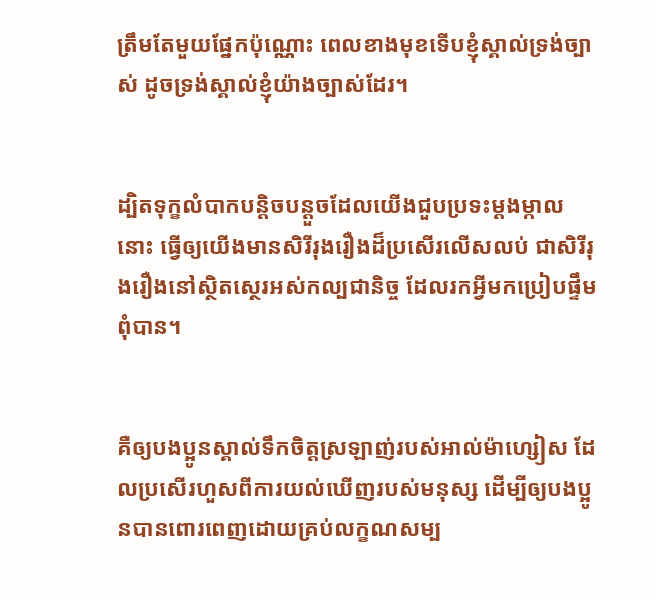ត្រឹមតែមួយផ្នែកប៉ុណ្ណោះ ពេលខាងមុខទើបខ្ញុំស្គាល់ទ្រង់ច្បាស់ ដូចទ្រង់ស្គាល់ខ្ញុំយ៉ាងច្បាស់ដែរ។


ដ្បិតទុក្ខលំបាកបន្ដិច‌បន្ដួចដែលយើងជួបប្រទះម្ដង‌ម្កាលនោះ ធ្វើឲ្យយើងមានសិរី‌រុង‌រឿងដ៏ប្រសើរលើស‌លប់ ជាសិរី‌រុង‌រឿងនៅស្ថិត‌ស្ថេរអស់‌កល្បជា‌និច្ច ដែលរកអ្វីមកប្រៀបផ្ទឹមពុំបាន។


គឺឲ្យបងប្អូនស្គាល់ទឹក‌ចិត្តស្រឡាញ់របស់អាល់ម៉ា‌ហ្សៀស ដែលប្រសើរហួសពីការយល់ឃើញរបស់មនុស្ស ដើម្បីឲ្យបងប្អូនបានពោរ‌ពេញដោយគ្រប់លក្ខណ‌សម្ប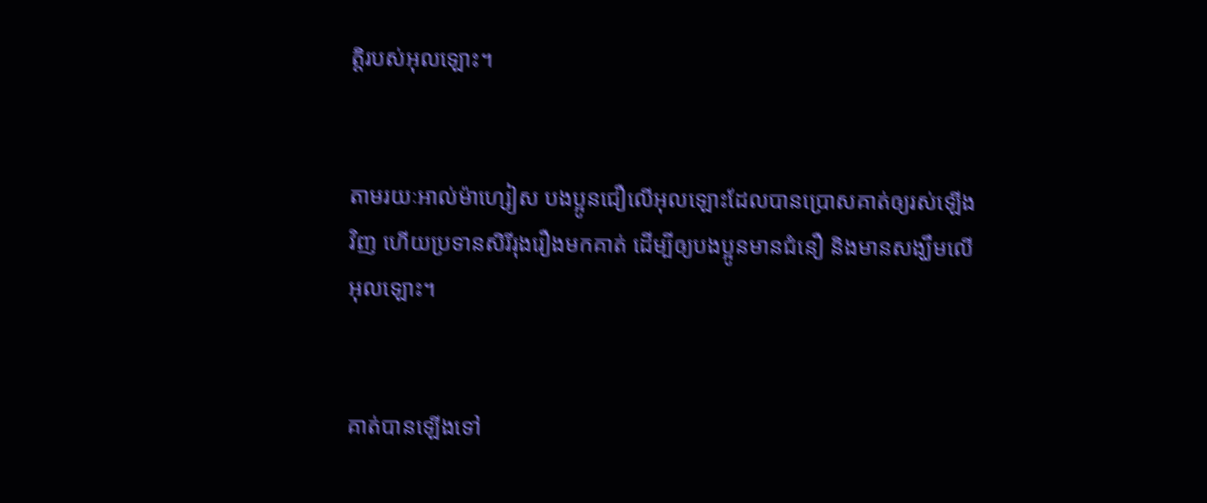ត្តិរបស់អុលឡោះ។


តាមរយៈអាល់ម៉ា‌ហ្សៀស បងប្អូនជឿលើអុលឡោះដែលបានប្រោសគាត់ឲ្យរស់ឡើងវិញ ហើយប្រទានសិរី‌រុង‌រឿងមកគាត់ ដើម្បីឲ្យបងប្អូនមានជំនឿ និងមានសង្ឃឹមលើអុលឡោះ។


គាត់បានឡើងទៅ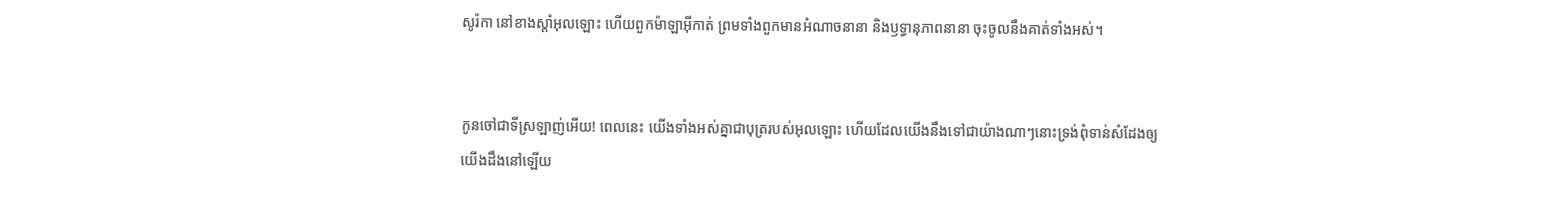សូរ៉កា នៅខាងស្ដាំអុលឡោះ ហើយពួកម៉ាឡា‌អ៊ីកាត់ ព្រមទាំងពួកមានអំណាចនានា និងឫទ្ធា‌នុភាពនានា ចុះចូលនឹងគាត់ទាំងអស់។


កូនចៅជាទីស្រឡាញ់អើយ! ពេលនេះ យើងទាំងអស់គ្នាជាបុត្ររបស់អុលឡោះ ហើយដែលយើងនឹងទៅជាយ៉ាងណាៗនោះទ្រង់ពុំទាន់សំដែងឲ្យយើងដឹងនៅឡើយ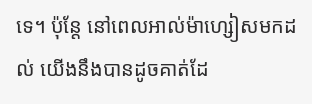ទេ។ ប៉ុន្ដែ នៅពេលអាល់ម៉ា‌ហ្សៀសមកដល់ យើងនឹងបានដូចគាត់ដែ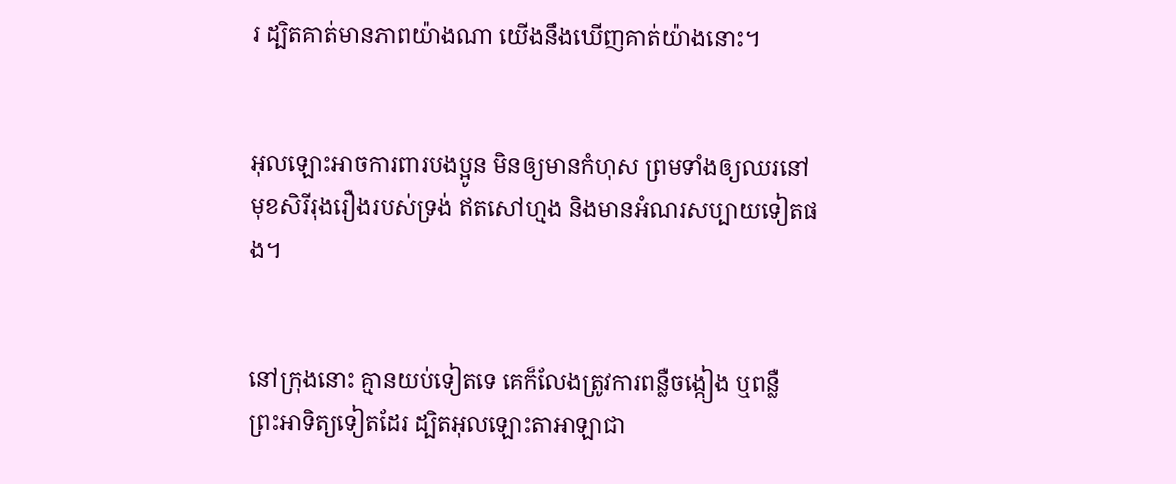រ ដ្បិតគាត់មានភាពយ៉ាងណា យើងនឹងឃើញគាត់យ៉ាងនោះ។


អុលឡោះអាចការ‌ពារបងប្អូន មិនឲ្យមានកំហុស ព្រមទាំងឲ្យឈរនៅមុខសិរី‌រុង‌រឿងរបស់ទ្រង់ ឥតសៅ‌ហ្មង និងមានអំណរសប្បាយទៀតផង។


នៅក្រុងនោះ គ្មានយប់ទៀតទេ គេក៏លែងត្រូវការពន្លឺចង្កៀង ឬពន្លឺព្រះ‌អាទិត្យទៀតដែរ ដ្បិតអុលឡោះ‌តាអាឡាជា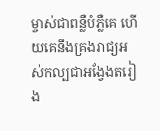ម្ចាស់ជាពន្លឺបំភ្លឺគេ ហើយគេនឹងគ្រងរាជ្យអស់‌កល្បជាអង្វែងតរៀង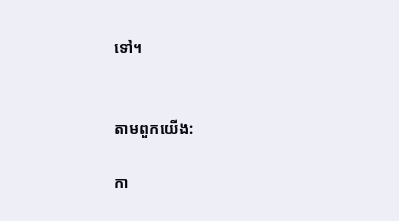ទៅ។


តាមពួកយើង:

កា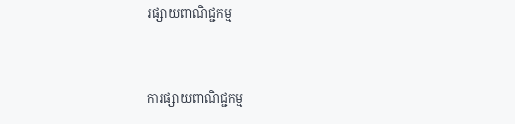រផ្សាយពាណិជ្ជកម្ម


ការផ្សាយពាណិជ្ជកម្ម